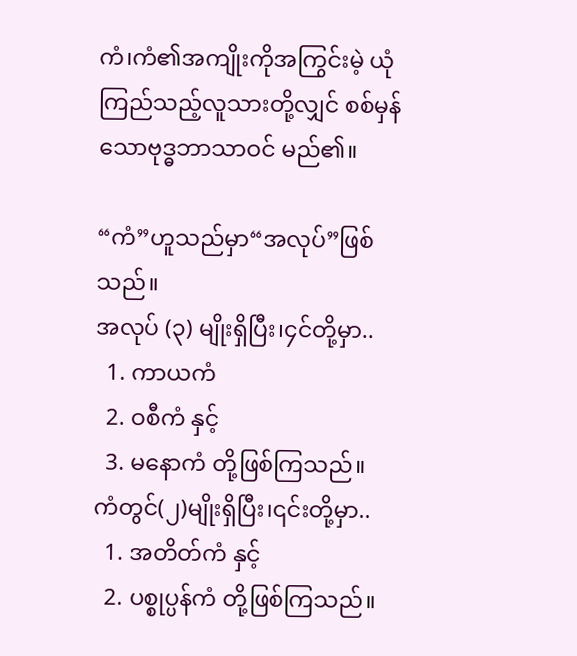ကံ၊ကံ၏အကျိုးကိုအကြွင်းမဲ့ ယုံကြည်သည့်လူသားတို့လျှင် စစ်မှန်သောဗုဒ္ဓဘာသာဝင် မည်၏။

“ကံ”ဟူသည်မှာ“အလုပ်”ဖြစ်သည်။
အလုပ် (၃) မျိုးရှိပြီး၊၄င်တို့မှာ..
  1. ကာယကံ
  2. ဝစီကံ နှင့်
  3. မနောကံ တို့ဖြစ်ကြသည်။
ကံတွင်(၂)မျိုးရှိပြီး၊၎င်းတို့မှာ..
  1. အတိတ်ကံ နှင့်
  2. ပစ္စုပ္ပန်ကံ တို့ဖြစ်ကြသည်။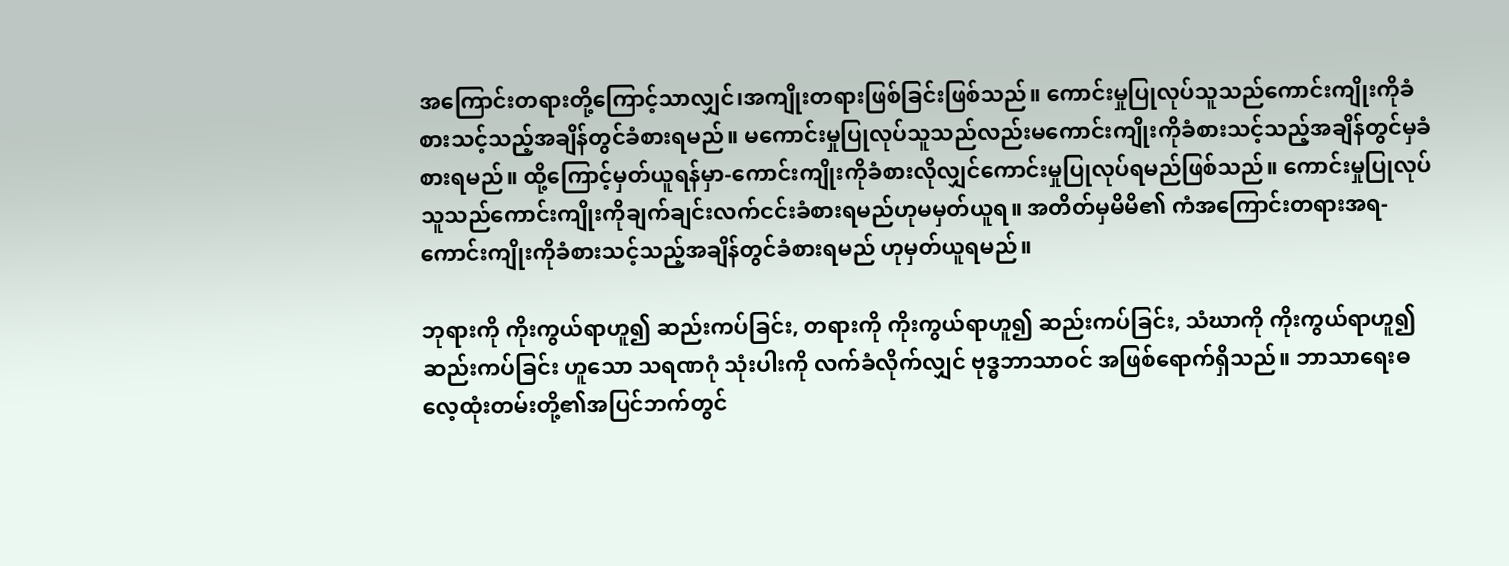အကြောင်းတရားတို့ကြောင့်သာလျှင်၊အကျိုးတရားဖြစ်ခြင်းဖြစ်သည်။ ကောင်းမှုပြုလုပ်သူသည်ကောင်းကျိုးကိုခံစားသင့်သည့်အချိန်တွင်ခံစားရမည်။ မကောင်းမှုပြုလုပ်သူသည်လည်းမကောင်းကျိုးကိုခံစားသင့်သည့်အချိန်တွင်မှခံစားရမည်။ ထို့ကြောင့်မှတ်ယူရန်မှာ-ကောင်းကျိုးကိုခံစားလိုလျှင်ကောင်းမှုပြုလုပ်ရမည်ဖြစ်သည်။ ကောင်းမှုပြုလုပ်သူသည်ကောင်းကျိုးကိုချက်ချင်းလက်ငင်းခံစားရမည်ဟုမမှတ်ယူရ။ အတိတ်မှမိမိ၏ ကံအကြောင်းတရားအရ-ကောင်းကျိုးကိုခံစားသင့်သည့်အချိန်တွင်ခံစားရမည် ဟုမှတ်ယူရမည်။

ဘုရားကို ကိုးကွယ်ရာဟူ၍ ဆည်းကပ်ခြင်း, တရားကို ကိုးကွယ်ရာဟူ၍ ဆည်းကပ်ခြင်း, သံဃာကို ကိုးကွယ်ရာဟူ၍ ဆည်းကပ်ခြင်း ဟူသော သရဏဂုံ သုံးပါးကို လက်ခံလိုက်လျှင် ဗုဒ္ဓဘာသာဝင် အဖြစ်ရောက်ရှိသည်။ ဘာသာရေးဓလေ့ထုံးတမ်းတို့၏အပြင်ဘက်တွင်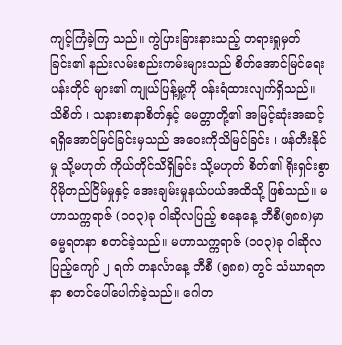ကျင့်ကြံခဲ့ကြ သည်။ ကွဲပြားခြားနားသည့် တရားရှုမှတ်ခြင်း၏ နည်းလမ်းစည်းကမ်းများသည် စိတ်အောင်မြင်ရေးပန်းတိုင် များ၏ ကျုယ်ပြန့်မှု့ကို ဝန်းရံထားလျက်ရှိသည်။ သိစိတ် ၊ သနားစာနာစိတ်နှင့် မေတ္တာတို့၏ အမြင့်ဆုံးအဆင့် ရရှိအောင်မြင်ခြင်းမှသည် အဝေးကိုသိမြင်ခြင်း ၊ ဖန်တီးနိုင်မှု သို့မဟုတ် ကိုယ်တိုင်သိရှိခြင်း သို့မဟုတ် စိတ်၏ ရိုးရှင်းစွာ ပိုမိုတည်ငြိမ်မှုနှင့် အေးချမ်းမှုနယ်ပယ်အထိသို့ ဖြစ်သည်။ မဟာသက္ကရာဇ် (၁၀၃)ခု ဝါဆိုလပြည့် စနေနေ့ ဘီစီ(၅၈၈)မှာ ဓမ္မရတနာ စတင်ခဲ့သည်။ မဟာသက္ကရာဇ် (၁၀၃)ခု ဝါဆိုလပြည့်ကျော် ၂ ရက် တနင်္လာနေ့ ဘီစီ (၅၈၈) တွင် သံဃာရတနာ စတင်ပေါ်ပေါက်ခဲ့သည်။ ဂေါတ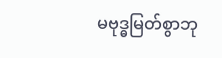မဗုဒ္ဓမြတ်စွာဘု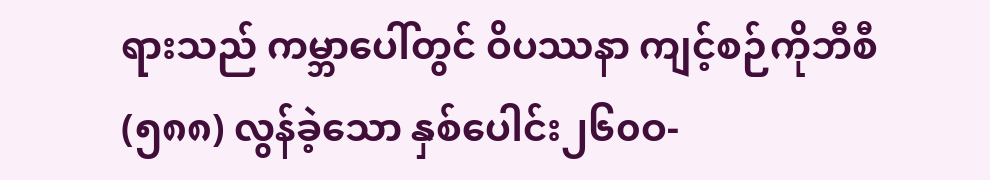ရားသည် ကမ္ဘာပေါ်တွင် ဝိပဿနာ ကျင့်စဉ်ကိုဘီစီ (၅၈၈) လွန်ခဲ့သော နှစ်ပေါင်း၂၆၀ဝ-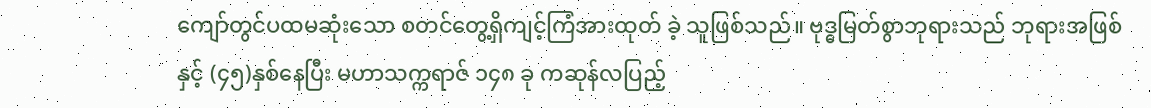ကျော်တွင်ပထမဆုံးသော စတင်တွေ့ရှိကျင့်ကြံအားထုတ် ခဲ့ သူဖြစ်သည်။ ဗုဒ္ဓမြတ်စွာဘုရားသည် ဘုရားအဖြစ်နှင့် (၄၅)နှစ်နေပြီး မဟာသက္ကရာဇ် ၁၄၈ ခု ကဆုန်လပြည့်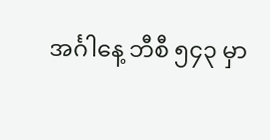အင်္ဂါနေ့ ဘီစီ ၅၄၃ မှာ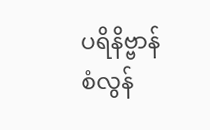ပရိနိဗ္ဗာန် စံလွန်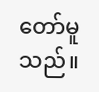တော်မူသည်။